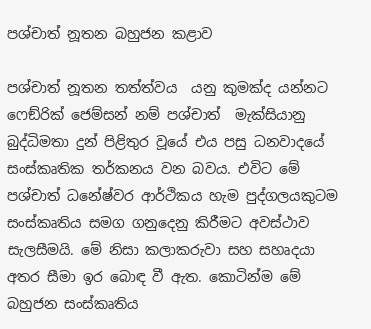පශ්චාත් නූතන බහුජන කළාව

පශ්චාත් නූතන තත්ත්වය  යනු කුමක්ද යන්නට ෆෙඞ්රික් ජෙම්සන් නම් පශ්චාත්  මැක්සියානු බුද්ධිමතා දුන් පිළිතුර වූයේ එය පසු ධනවාදයේ සංස්කෘතික තර්කනය වන බවය. එවිට මේ පශ්චාත් ධනේෂ්වර ආර්ථිකය හැම පුද්ගලයකුටම සංස්කෘතිය සමග ගනුදෙනු කිරීමට අවස්ථාව සැලසීමයි. මේ නිසා කලාකරුවා සහ සහෘදයා අතර සීමා ඉර බොඳ වී ඇත. කොටින්ම මේ බහුජන සංස්කෘතිය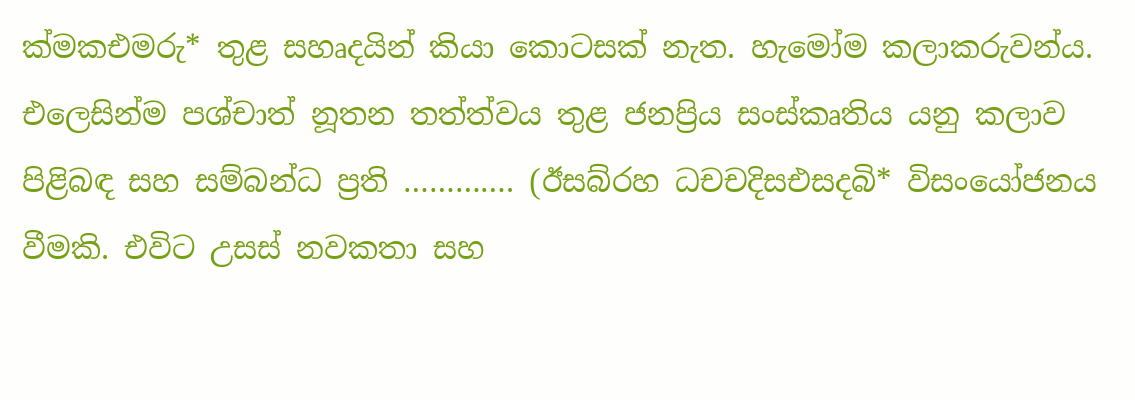ක්‍මකඑමරු* තුළ සහෘදයින් කියා කොටසක් නැත. හැමෝම කලාකරුවන්ය. එලෙසින්ම පශ්චාත් නූතන තත්ත්වය තුළ ජනප්‍රිය සංස්කෘතිය යනු කලාව පිළිබඳ සහ සම්බන්ධ ප්‍රති …………. (ඊසබ්රහ ධචචදිසඑසදබි* විසංයෝජනය වීමකි. එවිට උසස් නවකතා සහ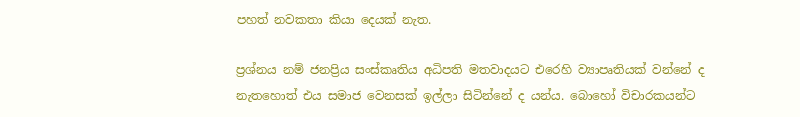පහත් නවකතා කියා දෙයක් නැත.

ප්‍රශ්නය නම් ජනප්‍රිය සංස්කෘතිය අධිපති මතවාදයට එරෙහි ව්‍යාපෘතියක් වන්නේ ද නැතහොත් එය සමාජ වෙනසක් ඉල්ලා සිටින්නේ ද යන්ය. බොහෝ විචාරකයන්ට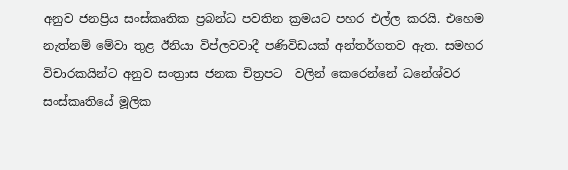අනුව ජනප්‍රිය සංස්කෘතික ප්‍රබන්ධ පවතින ක්‍රමයට පහර එල්ල කරයි. එහෙම නැත්නම් මේවා තුළ ඊනියා විප්ලවවාදී පණිවිඩයක් අන්තර්ගතව ඇත. සමහර විචාරකයින්ට අනුව සංත්‍රාස ජනක චිත්‍රපට  වලින් කෙරෙන්නේ ධනේශ්වර සංස්කෘතියේ මූලික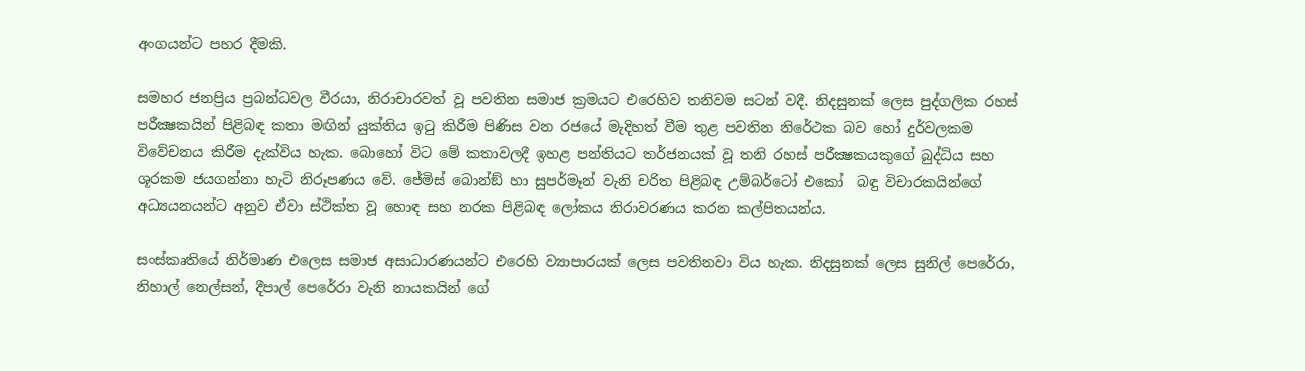අංගයන්ට පහර දීමකි.

සමහර ජනප්‍රිය ප්‍රබන්ධවල වීරයා, නිරාචාරවත් වූ පවතින සමාජ ක්‍රමයට එරෙහිව තනිවම සටන් වදී. නිදසුනක් ලෙස පුද්ගලික රහස් පරීක්‍ෂකයින් පිළිබඳ කතා මඟින් යුක්තිය ඉටු කිරීම පිණිස වන රජයේ මැදිහත් වීම තුළ පවතින නිරේථක බව හෝ දුර්වලකම විවේචනය කිරීම දැක්විය හැක. බොහෝ විට මේ කතාවලදී ඉහළ පන්තියට තර්ජනයක් වූ තනි රහස් පරීක්‍ෂකයකුගේ බුද්ධිය සහ ශූරකම ජයගන්නා හැටි නිරූපණය වේ. ජේමිස් බොන්ඞ් හා සුපර්මෑන් වැනි චරිත පිළිබඳ උම්බර්ටෝ එකෝ  බඳු විචාරකයින්ගේ අධ්‍යයනයන්ට අනුව ඒවා ස්ථික්ත වූ හොඳ සහ නරක පිළිබඳ ලෝකය නිරාවරණය කරන කල්පිතයන්ය.

සංස්කෘතියේ නිර්මාණ එලෙස සමාජ අසාධාරණයන්ට එරෙහි ව්‍යාපාරයක් ලෙස පවතිනවා විය හැක. නිදසුනක් ලෙස සුනිල් පෙරේරා, නිහාල් නෙල්සන්, දීපාල් පෙරේරා වැනි නායකයින් ගේ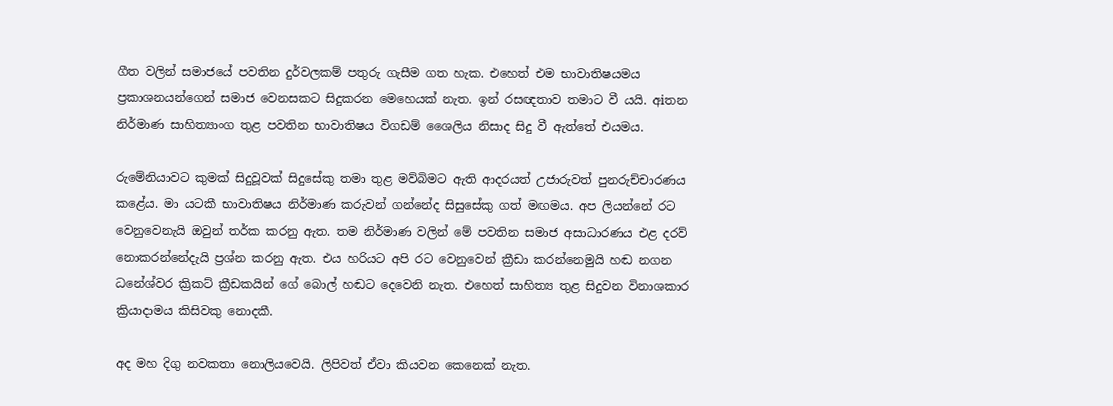ගීත වලින් සමාජයේ පවතින දුර්වලකම් පතුරු ගැසීම ගත හැක. එහෙත් එම භාවාතිෂයමය ප්‍රකාශනයන්ගෙන් සමාජ වෙනසකට සිදුකරන මෙහෙයක් නැත. ඉන් රසඥතාව තමාට වී යයි. අiතන නිර්මාණ සාහිත්‍යාංග තුළ පවතින භාවාතිෂය විගඩම් ශෛලිය නිසාද සිදු වී ඇත්තේ එයමය.

රුමේනියාවට කුමක් සිදුවූවක් සිදුසේකු තමා තුළ මව්බිමට ඇති ආදරයත් උජාරුවත් පුනරුච්චාරණය කළේය. මා යටකී භාවාතිෂය නිර්මාණ කරුවන් ගන්නේද සිසුසේකු ගත් මඟමය. අප ලියන්නේ රට වෙනුවෙනැයි ඔවුන් තර්ක කරනු ඇත. තම නිර්මාණ වලින් මේ පවතින සමාජ අසාධාරණය එළ දරව් නොකරන්නේදැයි ප්‍රශ්න කරනු ඇත. එය හරියට අපි රට වෙනුවෙන් ක්‍රීඩා කරන්නෙමුයි හඬ නගන ධනේශ්වර ක්‍රිකට් ක්‍රීඩකයින් ගේ බොල් හඬට දෙවෙනි නැත. එහෙත් සාහිත්‍ය තුළ සිදුවන විනාශකාර ක්‍රියාදාමය කිසිවකු නොදකී.

අද මහ දිගු නවකතා නොලියවෙයි. ලිපිවත් ඒවා කියවන කෙනෙක් නැත.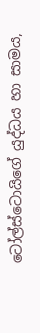ටෝල්ස්ටොයිගේ යුද්ධය හා සාමය,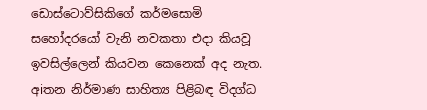ඩොස්ටොව්සිකිගේ කර්මසොමි සහෝදරයෝ වැනි නවකතා එදා කියවූ ඉවසිල්ලෙන් කියවන කෙනෙක් අද නැත. අiතන නිර්මාණ සාහිත්‍ය පිළිබඳ විදග්ධ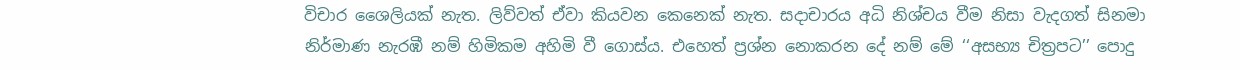විචාර ශෛලියක් නැත. ලිව්වත් ඒවා කියවන කෙනෙක් නැත. සදාචාරය අධි නිශ්චය වීම නිසා වැදගත් සිනමා නිර්මාණ නැරඹී නම් හිමිකම අහිමි වී ගොස්ය. එහෙත් ප්‍රශ්න නොකරන දේ නම් මේ ‘‘අසභ්‍ය චිත්‍රපට’’ පොදු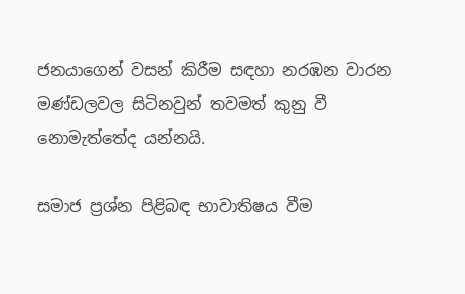ජනයාගෙන් වසන් කිරීම සඳහා නරඹන වාරන මණ්ඩලවල සිටිනවුන් තවමත් කුනු වී නොමැත්තේද යන්නයි.

සමාජ ප්‍රශ්න පිළිබඳ භාවාතිෂය වීම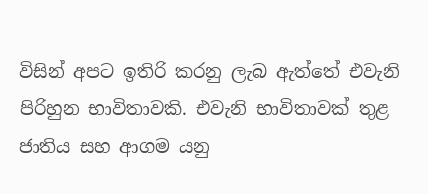විසින් අපට ඉතිරි කරනු ලැබ ඇත්තේ එවැනි පිරිහුන භාවිතාවකි. එවැනි භාවිතාවක් තුළ ජාතිය සහ ආගම යනු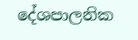දේශපාලනික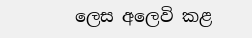ලෙස අලෙවි කළ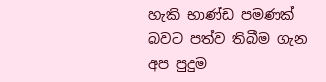හැකි භාණ්ඩ පමණක් බවට පත්ව තිබීම ගැන අප පුදුම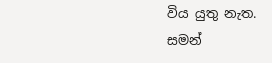විය යුතු නැත.
සමන්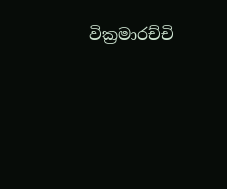වික්‍රමාරච්චි